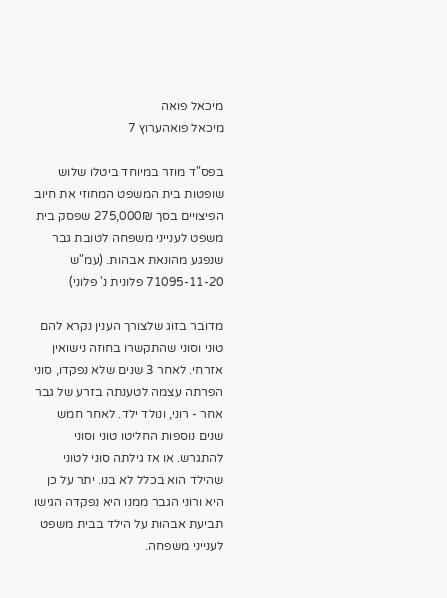מיכאל פואה
מיכאל פואהערוץ 7

בפס"ד מוזר במיוחד ביטלו שלוש שופטות בית המשפט המחוזי את חיוב הפיצויים בסך 275,000₪ שפסק בית משפט לענייני משפחה לטובת גבר שנפגע מהונאת אבהות. (עמ"ש 71095-11-20 פלונית נ' פלוני)

מדובר בזוג שלצורך הענין נקרא להם טוני וסוני שהתקשרו בחוזה נישואין אזרחי. לאחר 3 שנים שלא נפקדו, סוני הפרתה עצמה לטענתה בזרע של גבר אחר - רוני, ונולד ילד. לאחר חמש שנים נוספות החליטו טוני וסוני להתגרש. או אז גילתה סוני לטוני שהילד הוא בכלל לא בנו. יתר על כן היא ורוני הגבר ממנו היא נפקדה הגישו תביעת אבהות על הילד בבית משפט לענייני משפחה.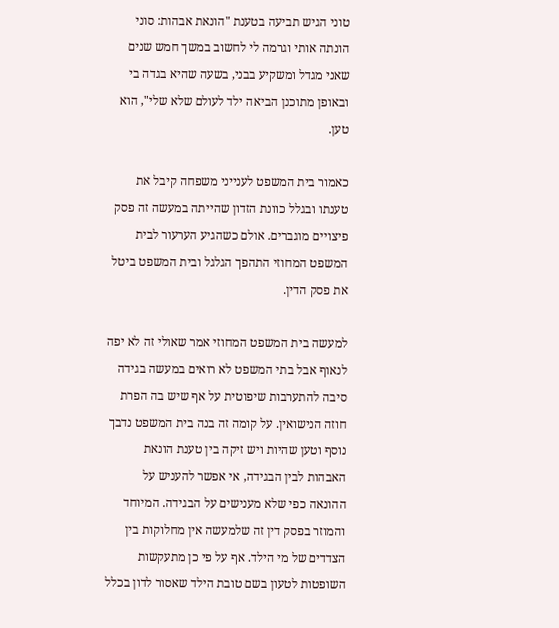טוני הגיש תביעה בטענת "הונאת אבהות: סוני הונתה אותי וגרמה לי לחשוב במשך חמש שנים שאני מגדל ומשקיע בבני, בשעה שהיא בגדה בי ובאופן מתוכנן הביאה ילד לעולם שלא שלי", הוא טען.

כאמור בית המשפט לענייני משפחה קיבל את טענתו ובגלל כוונת הזדון שהייתה במעשה זה פסק פיצויים מוגברים. אולם כשהגיע הערעור לבית המשפט המחוזי התהפך הגלגל ובית המשפט ביטל את פסק הדין.

למעשה בית המשפט המחוזי אמר שאולי זה לא יפה לנאוף אבל בתי המשפט לא רואים במעשה בגידה סיבה להתערבות שיפוטית על אף שיש בה הפרת חוזה הנישואין. על קומה זה בנה בית המשפט נדבך נוסף וטען שהיות ויש זיקה בין טענת הונאת האבהות לבין הבגידה, אי אפשר להעניש על ההונאה כפי שלא מענישים על הבגידה. המיוחד והמוזר בפסק דין זה שלמעשה אין מחלוקות בין הצדדים של מי הילד. אף על פי כן מתעקשות השופטות לטעון בשם טובת הילד שאסור לדון בכלל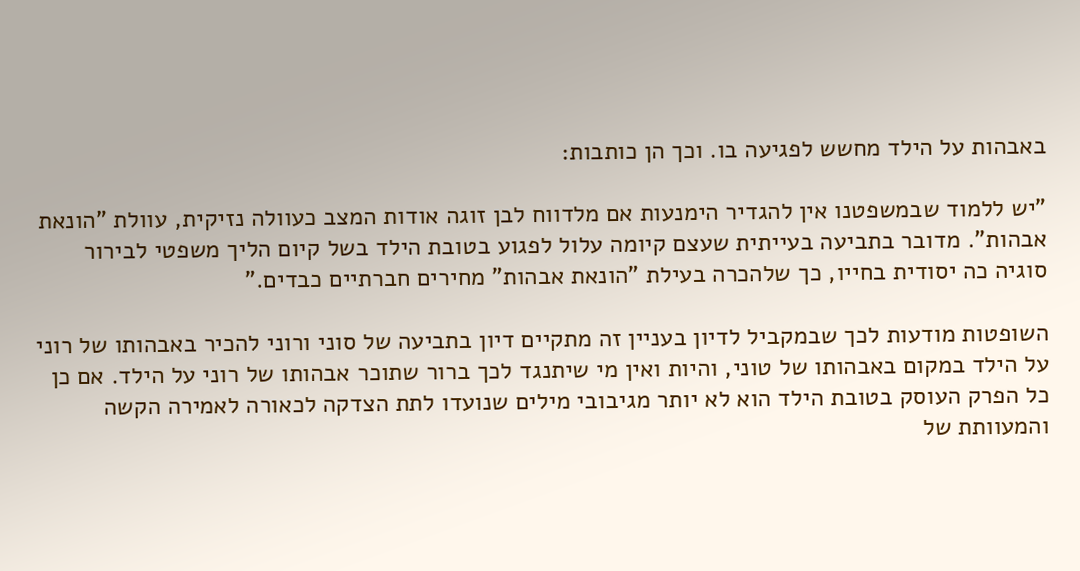באבהות על הילד מחשש לפגיעה בו. וכך הן כותבות:

"יש ללמוד שבמשפטנו אין להגדיר הימנעות אם מלדווח לבן זוגה אודות המצב כעוולה נזיקית, עוולת "הונאת אבהות". מדובר בתביעה בעייתית שעצם קיומה עלול לפגוע בטובת הילד בשל קיום הליך משפטי לבירור סוגיה כה יסודית בחייו, כך שלהכרה בעילת "הונאת אבהות" מחירים חברתיים כבדים."

השופטות מודעות לכך שבמקביל לדיון בעניין זה מתקיים דיון בתביעה של סוני ורוני להכיר באבהותו של רוני על הילד במקום באבהותו של טוני, והיות ואין מי שיתנגד לכך ברור שתוכר אבהותו של רוני על הילד. אם כן כל הפרק העוסק בטובת הילד הוא לא יותר מגיבובי מילים שנועדו לתת הצדקה לכאורה לאמירה הקשה והמעוותת של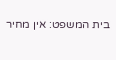בית המשפט: אין מחיר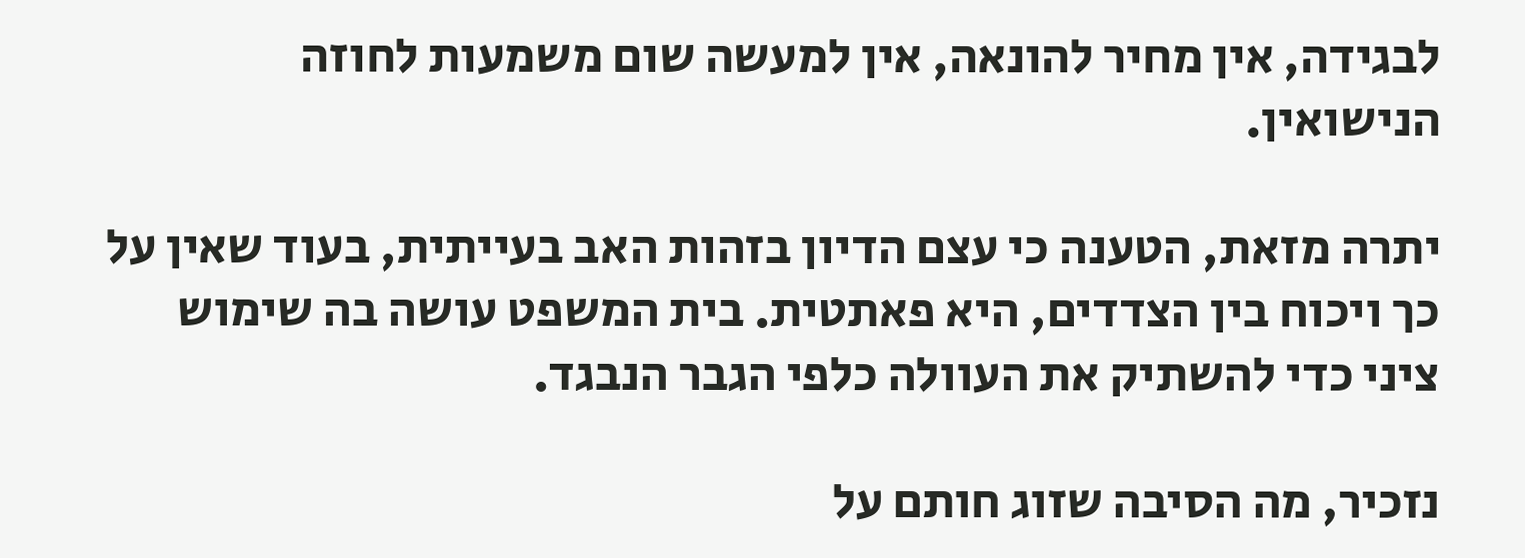לבגידה, אין מחיר להונאה, אין למעשה שום משמעות לחוזה הנישואין.

יתרה מזאת, הטענה כי עצם הדיון בזהות האב בעייתית, בעוד שאין על כך ויכוח בין הצדדים, היא פאתטית. בית המשפט עושה בה שימוש ציני כדי להשתיק את העוולה כלפי הגבר הנבגד.

נזכיר, מה הסיבה שזוג חותם על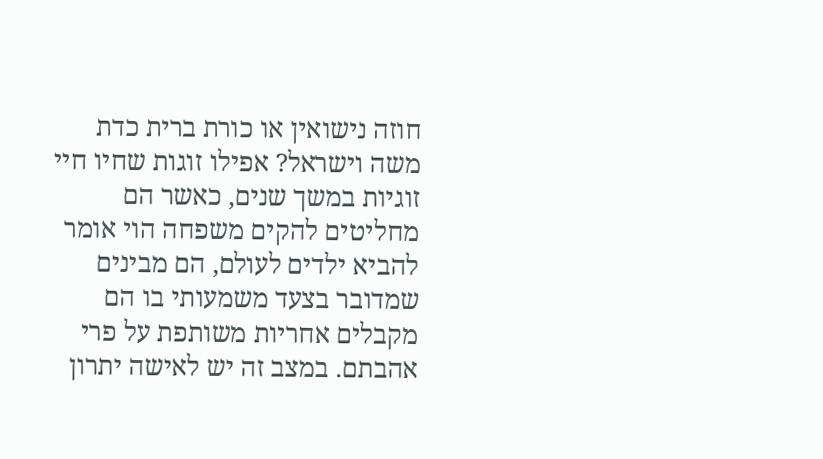חוזה נישואין או כורת ברית כדת משה וישראל? אפילו זוגות שחיו חיי זוגיות במשך שנים, כאשר הם מחליטים להקים משפחה הוי אומר להביא ילדים לעולם, הם מבינים שמדובר בצעד משמעותי בו הם מקבלים אחריות משותפת על פרי אהבתם. במצב זה יש לאישה יתרון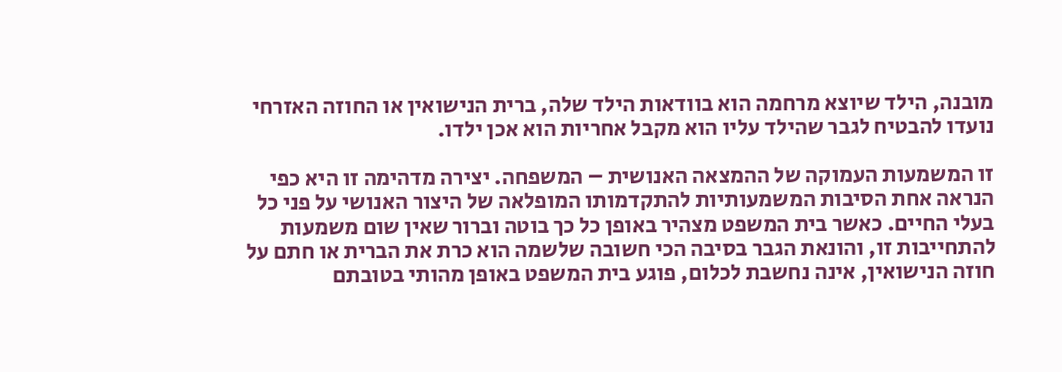מובנה, הילד שיוצא מרחמה הוא בוודאות הילד שלה, ברית הנישואין או החוזה האזרחי נועדו להבטיח לגבר שהילד עליו הוא מקבל אחריות הוא אכן ילדו.

זו המשמעות העמוקה של ההמצאה האנושית – המשפחה. יצירה מדהימה זו היא כפי הנראה אחת הסיבות המשמעותיות להתקדמותו המופלאה של היצור האנושי על פני כל בעלי החיים. כאשר בית המשפט מצהיר באופן כל כך בוטה וברור שאין שום משמעות להתחייבות זו, והונאת הגבר בסיבה הכי חשובה שלשמה הוא כרת את הברית או חתם על חוזה הנישואין, אינה נחשבת לכלום, פוגע בית המשפט באופן מהותי בטובתם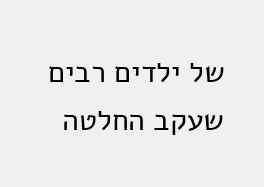של ילדים רבים שעקב החלטה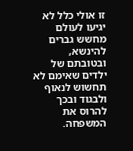זו אולי כלל לא יגיעו לעולם מחשש גברים להינשא, ובטובתם של ילדים שאימם לא תחשוש לנאוף ולבגוד ובכך להרוס את המשפחה.